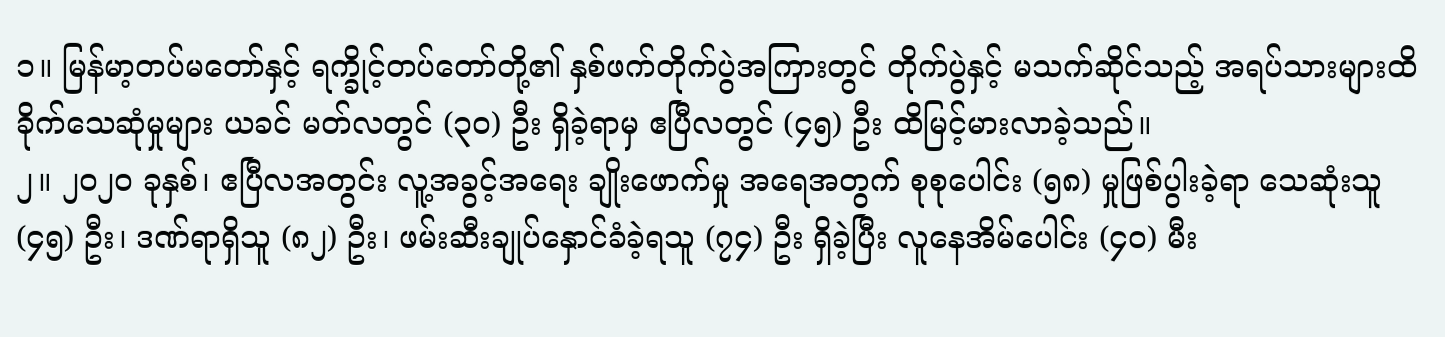၁။ မြန်မာ့တပ်မတော်နှင့် ရက္ခိုင့်တပ်တော်တို့၏ နှစ်ဖက်တိုက်ပွဲအကြားတွင် တိုက်ပွဲနှင့် မသက်ဆိုင်သည့် အရပ်သားများထိခိုက်သေဆုံမှုများ ယခင် မတ်လတွင် (၃၀) ဦး ရှိခဲ့ရာမှ ဧပြီလတွင် (၄၅) ဦး ထိမြင့်မားလာခဲ့သည်။
၂။ ၂၀၂၀ ခုနှစ်၊ ဧပြီလအတွင်း လူ့အခွင့်အရေး ချိုးဖောက်မှု အရေအတွက် စုစုပေါင်း (၅၈) မှုဖြစ်ပွါးခဲ့ရာ သေဆုံးသူ (၄၅) ဦး၊ ဒဏ်ရာရှိသူ (၈၂) ဦး၊ ဖမ်းဆီးချုပ်နှောင်ခံခဲ့ရသူ (၇၄) ဦး ရှိခဲ့ပြီး လူနေအိမ်ပေါင်း (၄၀) မီး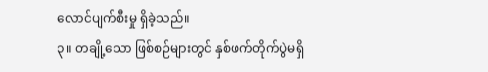လောင်ပျက်စီးမှု ရှိခဲ့သည်။
၃။ တချို့သော ဖြစ်စဉ်များတွင် နှစ်ဖက်တိုက်ပွဲမရှိ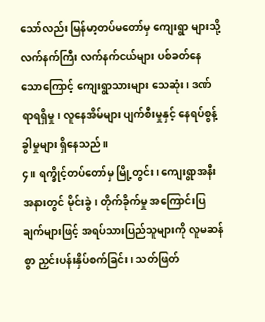သော်လည်း မြန်မာ့တပ်မတော်မှ ကျေးရွာ များသို့ လက်နက်ကြီး လက်နက်ငယ်များ ပစ်ခတ်နေသောကြောင့် ကျေးရွာသားများ သေဆုံး၊ ဒဏ်ရာရရှိမှု၊ လူနေအိမ်များ ပျက်စီးမှုနှင့် နေရပ်စွန့်ခွါမှုများ ရှိနေသည်။
၄။ ရက္ခိုင့်တပ်တော်မှ မြို့တွင်း၊ ကျေးရွာအနီးအနားတွင် မိုင်းခွဲ၊ တိုက်ခိုက်မှု အကြောင်းပြ ချက်များဖြင့် အရပ်သားပြည်သူများကို လူမဆန်စွာ ညှင်းပန်းနှိပ်စက်ခြင်း၊ သတ်ဖြတ်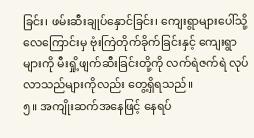ခြင်း၊ ဖမ်းဆီးချုပ်နှောင်ခြင်း၊ ကျေးရွာများပေါ်သို့ လေကြောင်းမှ ဗုံးကြဲတိုက်ခိုက်ခြင်းနှင့် ကျေးရွာ များကို မီးရှို့ဖျက်ဆီးခြင်းတို့ကို လက်ရဲဇက်ရဲ လုပ်လာသည်များကိုလည်း တွေ့ရှိရသည်။
၅။ အကျိုးဆက်အနေဖြင့် နေရပ်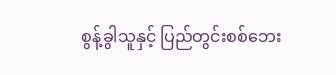စွန့်ခွါသူနှင့် ပြည်တွင်းစစ်ဘေး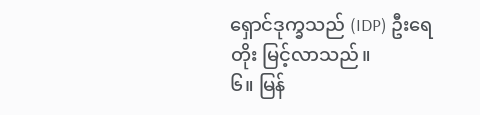ရှောင်ဒုက္ခသည် (IDP) ဦးရေတိုး မြင့်လာသည်။
၆။ မြန်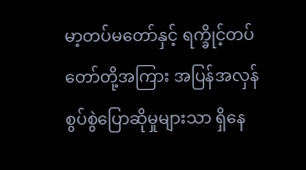မာ့တပ်မတော်နှင့် ရက္ခိုင့်တပ်တော်တို့အကြား အပြန်အလှန် စွပ်စွဲပြောဆိုမှုများသာ ရှိနေ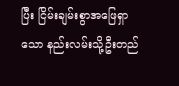ပြီး ငြိမ်းချမ်းစွာအဖြေရှာသော နည်းလမ်းသို့ဦးတည်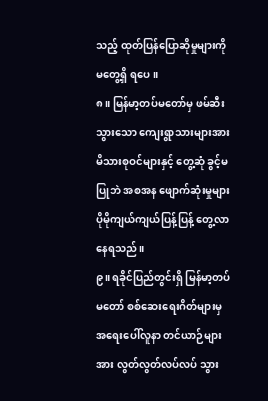သည့် ထုတ်ပြန်ပြောဆိုမှုများကို မတွေ့ရှိ ရပေ။
၈။ မြန်မာ့တပ်မတော်မှ ဖမ်ဆီးသွားသော ကျေးရွာသားများအား မိသားစုဝင်များနှင့် တွေ့ဆုံ ခွင့်မပြုဘဲ အစအန ဖျောက်ဆုံးမှုများ ပိုမိုကျယ်ကျယ်ပြန့်ပြန့် တွေ့လာနေရသည်။
၉။ ရခိုင်ပြည်တွင်းရှိ မြန်မာ့တပ်မတော် စစ်ဆေးရေးဂိတ်များမှ အရေးပေါ်လူနာ တင်ယာဉ်များ အား လွတ်လွတ်လပ်လပ် သွား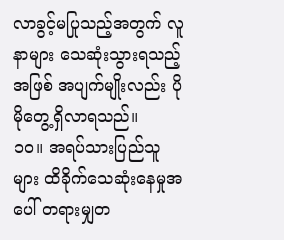လာခွင့်မပြုသည့်အတွက် လူနာများ သေဆုံးသွားရသည့် အဖြစ် အပျက်မျိုးလည်း ပိုမိုတွေ့ရှိလာရသည်။
၁၀။ အရပ်သားပြည်သူများ ထိခိုက်သေဆုံးနေမှုအပေါ် တရားမျှတ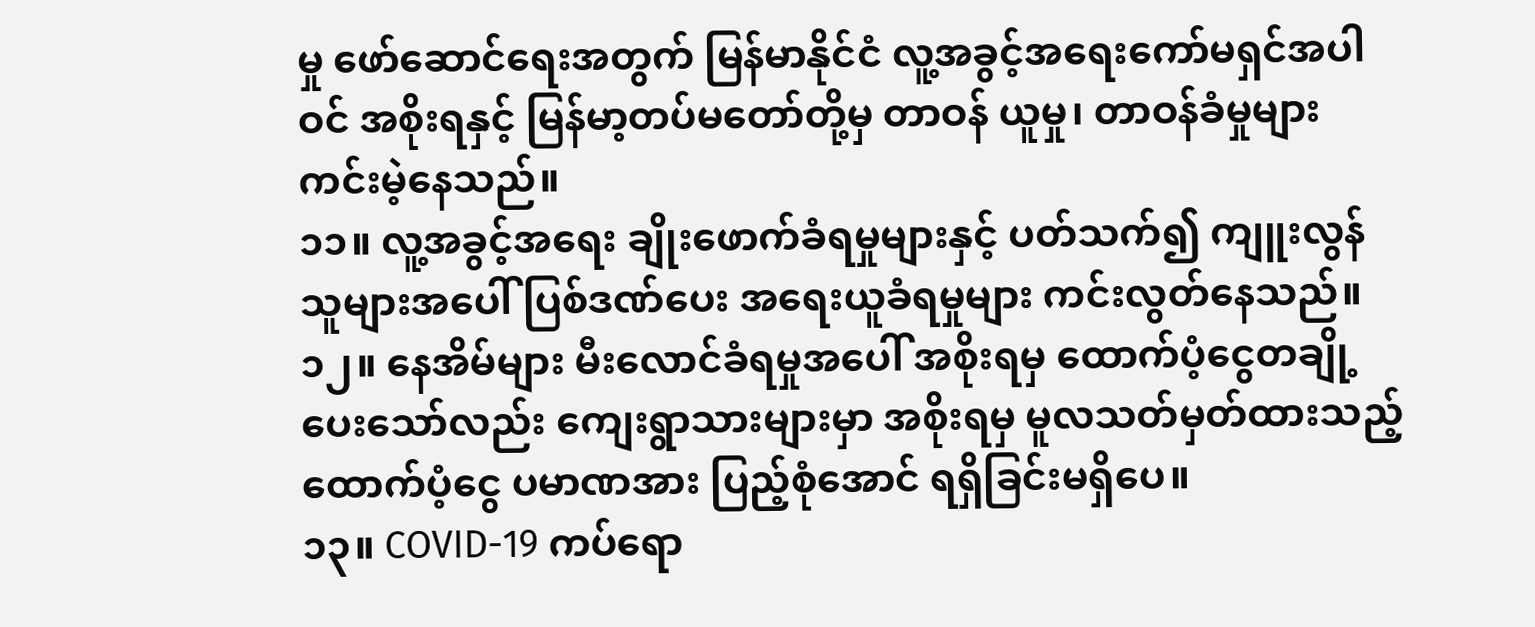မှု ဖော်ဆောင်ရေးအတွက် မြန်မာနိုင်ငံ လူ့အခွင့်အရေးကော်မရှင်အပါဝင် အစိုးရနှင့် မြန်မာ့တပ်မတော်တို့မှ တာဝန် ယူမှု၊ တာဝန်ခံမှုများ ကင်းမဲ့နေသည်။
၁၁။ လူ့အခွင့်အရေး ချိုးဖောက်ခံရမှုများနှင့် ပတ်သက်၍ ကျူးလွန်သူများအပေါ် ပြစ်ဒဏ်ပေး အရေးယူခံရမှုများ ကင်းလွတ်နေသည်။
၁၂။ နေအိမ်များ မီးလောင်ခံရမှုအပေါ် အစိုးရမှ ထောက်ပံ့ငွေတချို့ ပေးသော်လည်း ကျေးရွာသားများမှာ အစိုးရမှ မူလသတ်မှတ်ထားသည့် ထောက်ပံ့ငွေ ပမာဏအား ပြည့်စုံအောင် ရရှိခြင်းမရှိပေ။
၁၃။ COVID-19 ကပ်ရော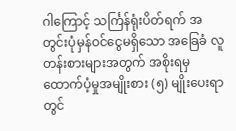ဂါကြောင့် သင်္ကြန်ရုံးပိတ်ရက် အတွင်းပုံမှန်ဝင်ငွေမရှိသော အခြေခံ လူတန်းစားများအတွက် အစိုးရမှ ထောက်ပံ့မှုအမျိုးစား (၅) မျိုးပေးရာတွင်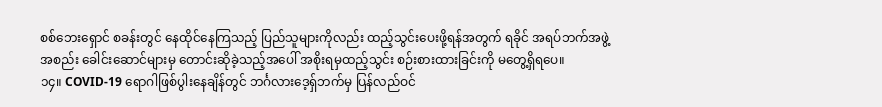စစ်ဘေးရှောင် စခန်းတွင် နေထိုင်နေကြသည့် ပြည်သူများကိုလည်း ထည့်သွင်းပေးဖို့ရန်အတွက် ရခိုင် အရပ်ဘက်အဖွဲ့အစည်း ခေါင်းဆောင်များမှ တောင်းဆိုခဲ့သည့်အပေါ် အစိုးရမှထည့်သွင်း စဉ်းစားထားခြင်းကို မတွေ့ရှိရပေ။
၁၄။ COVID-19 ရောဂါဖြစ်ပွါးနေချိန်တွင် ဘင်္ဂလားဒေ့ရှ်ဘက်မှ ပြန်လည်ဝင်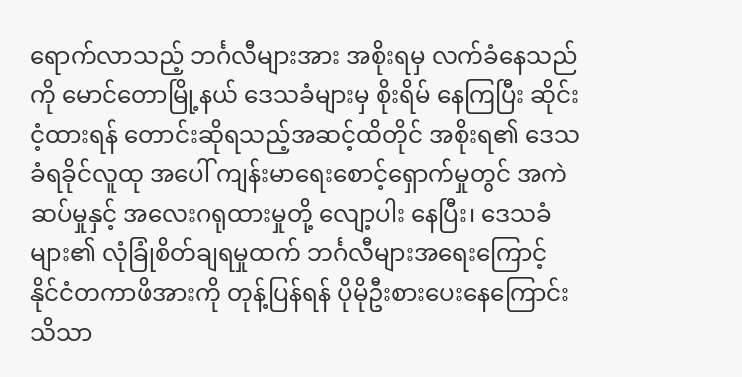ရောက်လာသည့် ဘင်္ဂလီများအား အစိုးရမှ လက်ခံနေသည်ကို မောင်တောမြို့နယ် ဒေသခံများမှ စိုးရိမ် နေကြပြီး ဆိုင်းငံ့ထားရန် တောင်းဆိုရသည့်အဆင့်ထိတိုင် အစိုးရ၏ ဒေသခံရခိုင်လူထု အပေါ် ကျန်းမာရေးစောင့်ရှောက်မှုတွင် အကဲဆပ်မှုနှင့် အလေးဂရုထားမှုတို့ လျော့ပါး နေပြီး၊ ဒေသခံများ၏ လုံခြုံစိတ်ချရမှုထက် ဘင်္ဂလီများအရေးကြောင့် နိုင်ငံတကာဖိအားကို တုန့်ပြန်ရန် ပိုမိုဦးစားပေးနေကြောင်း သိသာ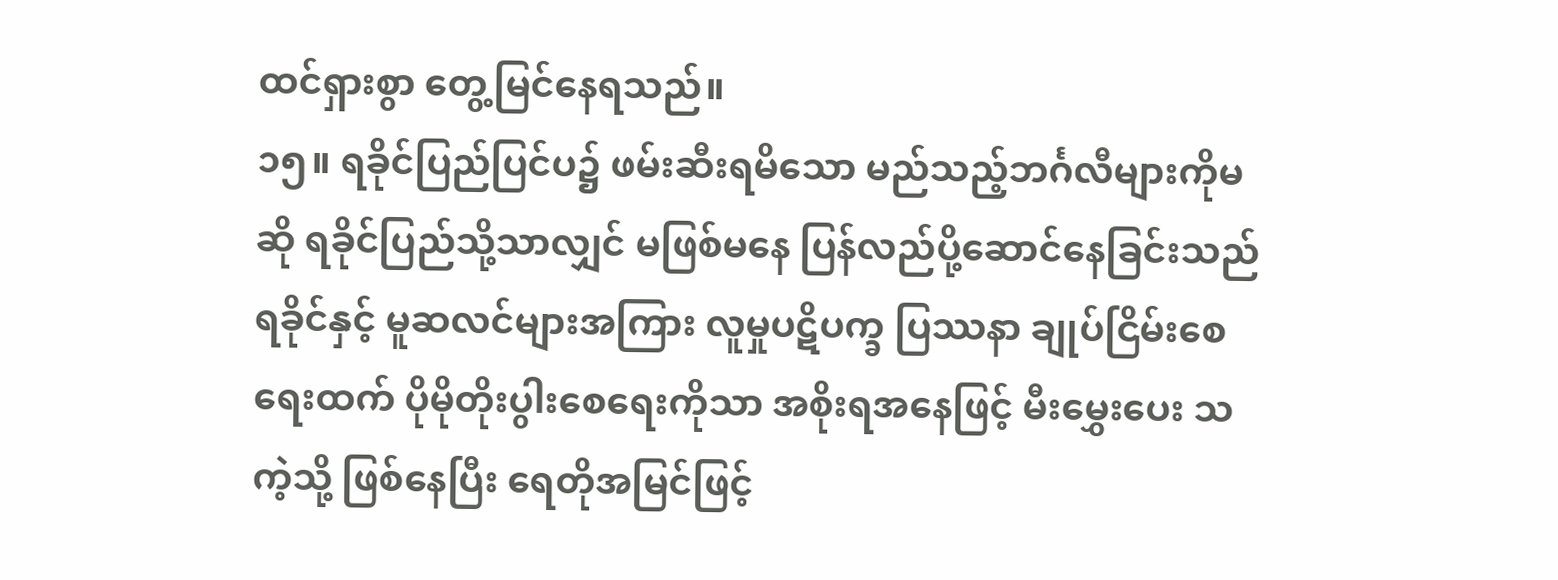ထင်ရှားစွာ တွေ့မြင်နေရသည်။
၁၅။ ရခိုင်ပြည်ပြင်ပ၌ ဖမ်းဆီးရမိသော မည်သည့်ဘင်္ဂလီများကိုမဆို ရခိုင်ပြည်သို့သာလျှင် မဖြစ်မနေ ပြန်လည်ပို့ဆောင်နေခြင်းသည် ရခိုင်နှင့် မူဆလင်များအကြား လူမှုပဋိပက္ခ ပြဿနာ ချုပ်ငြိမ်းစေရေးထက် ပိုမိုတိုးပွါးစေရေးကိုသာ အစိုးရအနေဖြင့် မီးမွှေးပေး သကဲ့သို့ ဖြစ်နေပြီး ရေတိုအမြင်ဖြင့်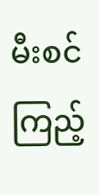မီးစင်ကြည့်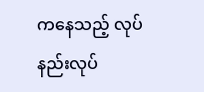ကနေသည့် လုပ်နည်းလုပ်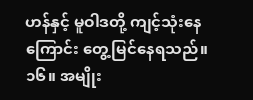ဟန်နှင့် မူဝါဒတို့ ကျင့်သုံးနေကြောင်း တွေ့မြင်နေရသည်။
၁၆။ အမျိုး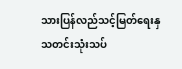သားပြန်လည်သင့်မြတ်ရေးနှ
သတင်းသုံးသပ်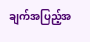ချက်အပြည့်အ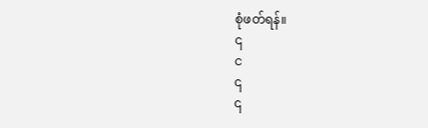စုံဖတ်ရန်။
၎
င
၎
၎